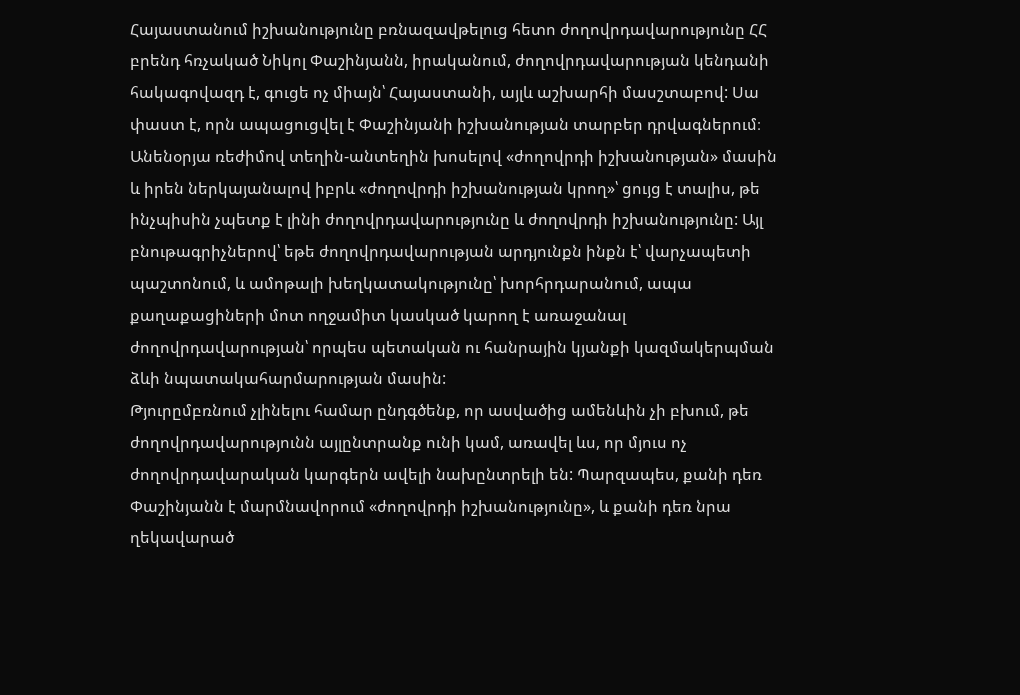Հայաստանում իշխանությունը բռնազավթելուց հետո ժողովրդավարությունը ՀՀ բրենդ հռչակած Նիկոլ Փաշինյանն, իրականում, ժողովրդավարության կենդանի հակագովազդ է, գուցե ոչ միայն՝ Հայաստանի, այլև աշխարհի մասշտաբով: Սա փաստ է, որն ապացուցվել է Փաշինյանի իշխանության տարբեր դրվագներում։ Անենօրյա ռեժիմով տեղին-անտեղին խոսելով «ժողովրդի իշխանության» մասին և իրեն ներկայանալով իբրև «ժողովրդի իշխանության կրող»՝ ցույց է տալիս, թե ինչպիսին չպետք է լինի ժողովրդավարությունը և ժողովրդի իշխանությունը: Այլ բնութագրիչներով՝ եթե ժողովրդավարության արդյունքն ինքն է՝ վարչապետի պաշտոնում, և ամոթալի խեղկատակությունը՝ խորհրդարանում, ապա քաղաքացիների մոտ ողջամիտ կասկած կարող է առաջանալ ժողովրդավարության՝ որպես պետական ու հանրային կյանքի կազմակերպման ձևի նպատակահարմարության մասին:
Թյուրըմբռնում չլինելու համար ընդգծենք, որ ասվածից ամենևին չի բխում, թե ժողովրդավարությունն այլընտրանք ունի կամ, առավել ևս, որ մյուս ոչ ժողովրդավարական կարգերն ավելի նախընտրելի են: Պարզապես, քանի դեռ Փաշինյանն է մարմնավորում «ժողովրդի իշխանությունը», և քանի դեռ նրա ղեկավարած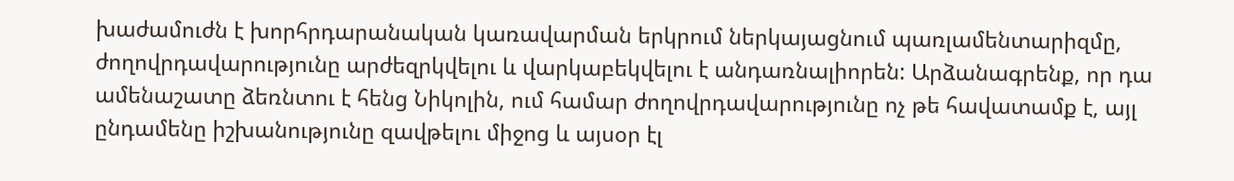խաժամուժն է խորհրդարանական կառավարման երկրում ներկայացնում պառլամենտարիզմը, ժողովրդավարությունը արժեզրկվելու և վարկաբեկվելու է անդառնալիորեն: Արձանագրենք, որ դա ամենաշատը ձեռնտու է հենց Նիկոլին, ում համար ժողովրդավարությունը ոչ թե հավատամք է, այլ ընդամենը իշխանությունը զավթելու միջոց և այսօր էլ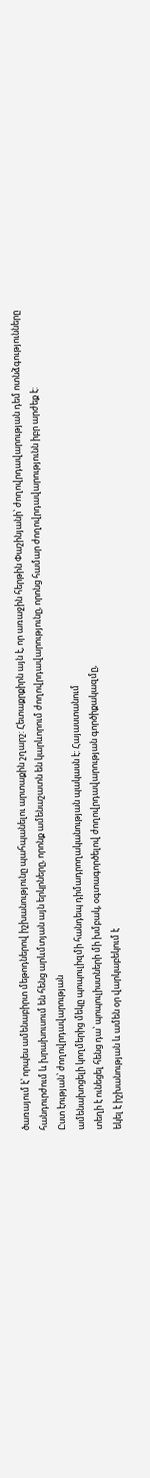ծառայում է՝ որպես ամենաբիրտ մեթոդներով իշխանությունը պահպանելու արտաքին շղարշ: Հետաքրքիրն այն է, որ առաջին հերթին Փաշինյանի՝ ժողովրդավարության դեմ ոտնձգությունները հանդուրժում և խրախուսում են հենց արևմտյան այն երկրները, որոնք ամենաշատն են կարևորում ժողովրդավարությունը, որոնց համար ժողովրդավարությունն իբր արժեք է:
Ըստ էության՝ ժողովրդավարության
ամենախոցելի կողմերից մեկը պոպուլիզմի հանդեպ դիմադրողականության պակասն է: Հայաստանում
տեղի է ունեցել հենց դա՝ պոպուլիստների մի խմբակ, օգտագործելով ժողովրդավարության գործիքակազմը,
եկել է իշխանության և ամեն օր վարկաբեկում է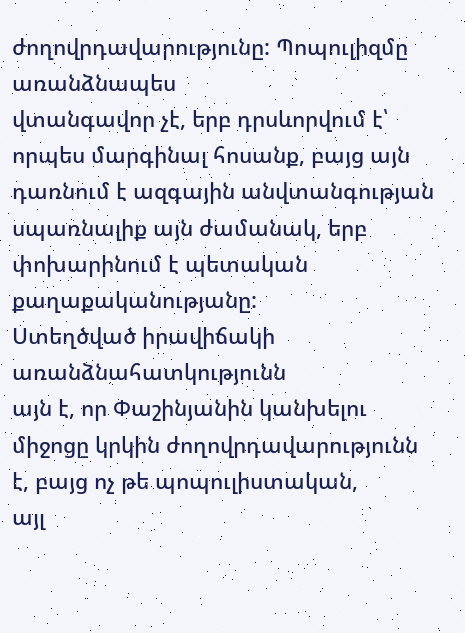ժողովրդավարությունը: Պոպուլիզմը առանձնապես
վտանգավոր չէ, երբ դրսևորվում է՝ որպես մարգինալ հոսանք, բայց այն դառնում է ազգային անվտանգության սպառնալիք այն ժամանակ, երբ փոխարինում է պետական քաղաքականությանը:
Ստեղծված իրավիճակի առանձնահատկությունն
այն է, որ Փաշինյանին կանխելու միջոցը կրկին ժողովրդավարությունն է, բայց ոչ թե պոպուլիստական,
այլ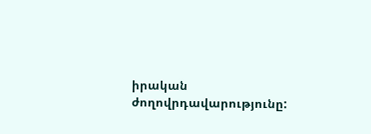իրական ժողովրդավարությունը: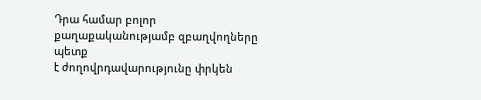Դրա համար բոլոր քաղաքականությամբ զբաղվողները պետք
է ժողովրդավարությունը փրկեն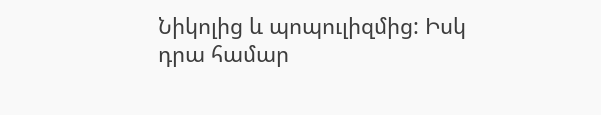Նիկոլից և պոպուլիզմից: Իսկ դրա համար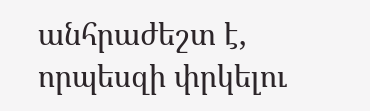անհրաժեշտ է,
որպեսզի փրկելու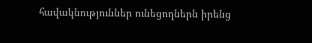հավակնություններ ունեցողներն իրենց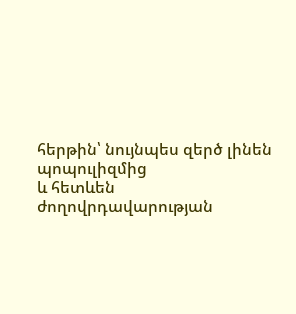հերթին՝ նույնպես զերծ լինեն պոպուլիզմից
և հետևեն ժողովրդավարության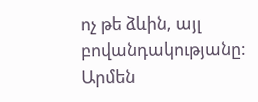ոչ թե ձևին, այլ բովանդակությանը:
Արմեն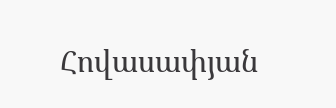Հովասափյան